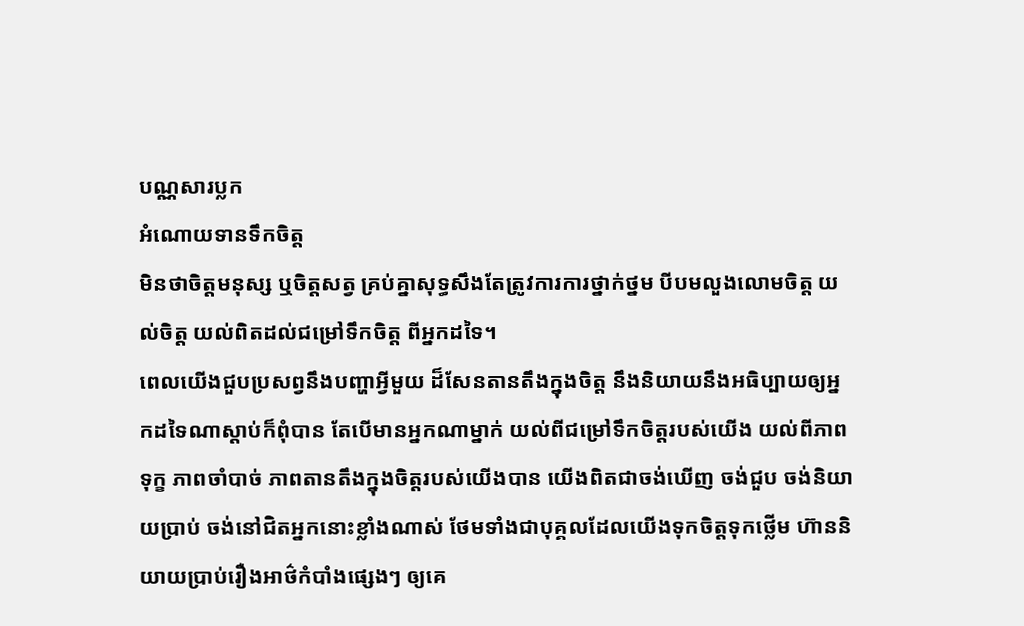បណ្ណសារប្លក
អំណោយទានទឹកចិត្ត
មិនថាចិត្តមនុស្ស ឬចិត្តសត្វ គ្រប់គ្នាសុទ្ធសឹងតែត្រូវការការថ្នាក់ថ្នម បីបមលួងលោមចិត្ត យល់ចិត្ត យល់ពិតដល់ជម្រៅទឹកចិត្ត ពីអ្នកដទៃ។
ពេលយើងជួបប្រសព្វនឹងបញ្ហាអ្វីមួយ ដ៏សែនតានតឹងក្នុងចិត្ត នឹងនិយាយនឹងអធិប្បាយឲ្យអ្នកដទៃណាស្ដាប់ក៏ពុំបាន តែបើមានអ្នកណាម្នាក់ យល់ពីជម្រៅទឹកចិត្តរបស់យើង យល់ពីភាពទុក្ខ ភាពចាំបាច់ ភាពតានតឹងក្នុងចិត្តរបស់យើងបាន យើងពិតជាចង់ឃើញ ចង់ជួប ចង់និយាយប្រាប់ ចង់នៅជិតអ្នកនោះខ្លាំងណាស់ ថែមទាំងជាបុគ្គលដែលយើងទុកចិត្តទុកថ្លើម ហ៊ាននិយាយប្រាប់រឿងអាថ៌កំបាំងផ្សេងៗ ឲ្យគេ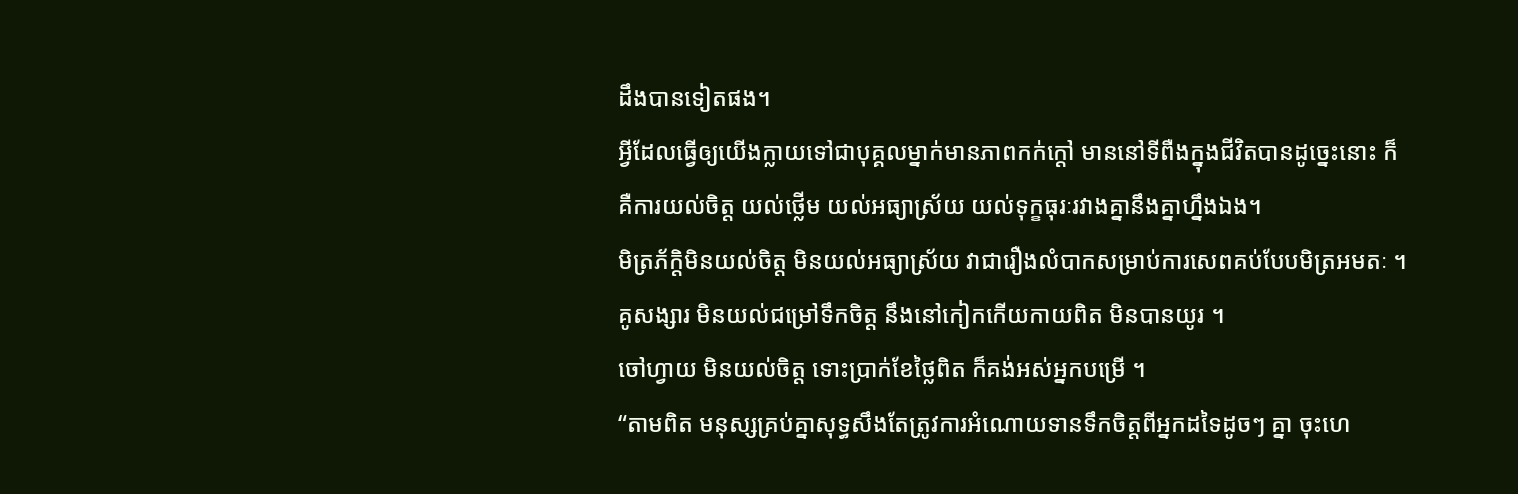ដឹងបានទៀតផង។
អ្វីដែលធ្វើឲ្យយើងក្លាយទៅជាបុគ្គលម្នាក់មានភាពកក់ក្ដៅ មាននៅទីពឺងក្នុងជីវិតបានដូច្នេះនោះ ក៏គឺការយល់ចិត្ត យល់ថ្លើម យល់អធ្យាស្រ័យ យល់ទុក្ខធុរៈរវាងគ្នានឹងគ្នាហ្នឹងឯង។
មិត្រភ័ក្តិមិនយល់ចិត្ត មិនយល់អធ្យាស្រ័យ វាជារឿងលំបាកសម្រាប់ការសេពគប់បែបមិត្រអមតៈ ។
គូសង្សារ មិនយល់ជម្រៅទឹកចិត្ត នឹងនៅកៀកកើយកាយពិត មិនបានយូរ ។
ចៅហ្វាយ មិនយល់ចិត្ត ទោះប្រាក់ខែថ្លៃពិត ក៏គង់អស់អ្នកបម្រើ ។
“តាមពិត មនុស្សគ្រប់គ្នាសុទ្ធសឹងតែត្រូវការអំណោយទានទឹកចិត្តពីអ្នកដទៃដូចៗ គ្នា ចុះហេ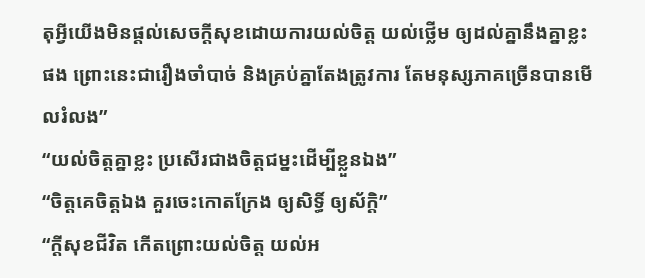តុអ្វីយើងមិនផ្ដល់សេចក្ដីសុខដោយការយល់ចិត្ត យល់ថ្លើម ឲ្យដល់គ្នានឹងគ្នាខ្លះផង ព្រោះនេះជារឿងចាំបាច់ និងគ្រប់គ្នាតែងត្រូវការ តែមនុស្សភាគច្រើនបានមើលរំលង”
“យល់ចិត្តគ្នាខ្លះ ប្រសើរជាងចិត្តជម្នះដើម្បីខ្លួនឯង”
“ចិត្តគេចិត្តឯង គួរចេះកោតក្រែង ឲ្យសិទ្ធិ៍ ឲ្យស័ក្ដិ”
“ក្ដីសុខជីវិត កើតព្រោះយល់ចិត្ត យល់អ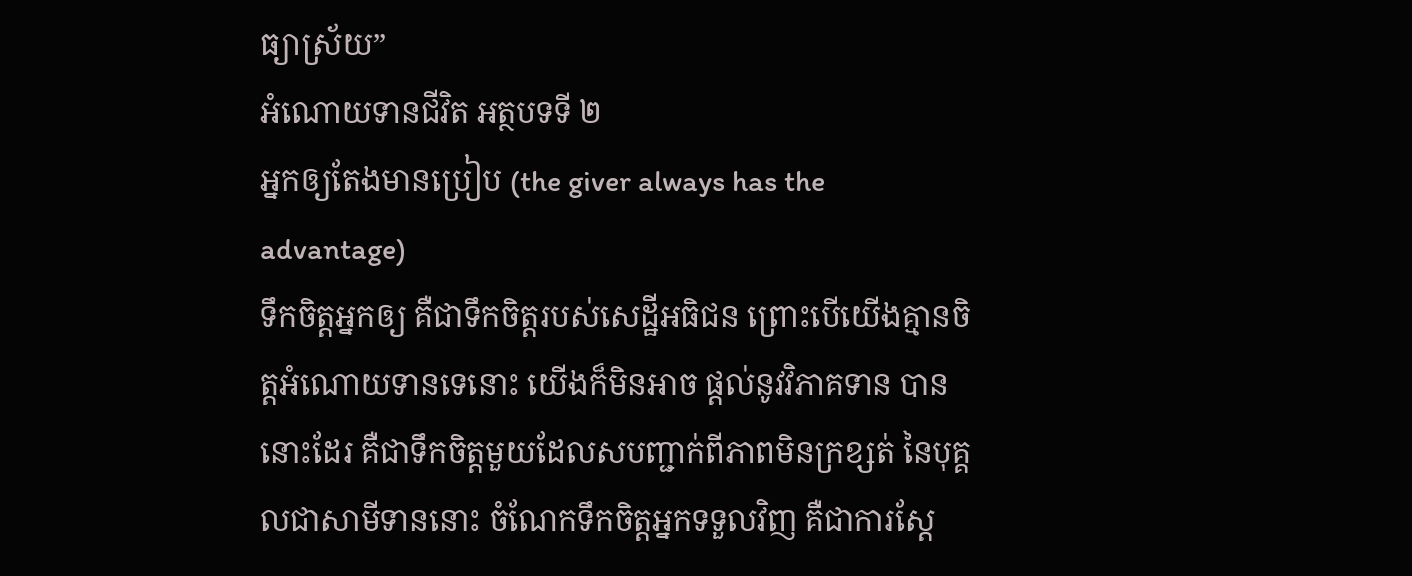ធ្យាស្រ័យ”
អំណោយទានជីវិត អត្ថបទទី ២
អ្នកឲ្យតែងមានប្រៀប (the giver always has the advantage)
ទឹកចិត្តអ្នកឲ្យ គឺជាទឹកចិត្តរបស់សេដ្ឋីអធិជន ព្រោះបើយើងគ្មានចិត្តអំណោយទានទេនោះ យើងក៏មិនអាច ផ្ដល់នូវវិភាគទាន បាននោះដែរ គឺជាទឹកចិត្តមួយដែលសបញ្ជាក់ពីភាពមិនក្រខ្សត់ នៃបុគ្គលជាសាមីទាននោះ ចំណែកទឹកចិត្តអ្នកទទួលវិញ គឺជាការស្ដែ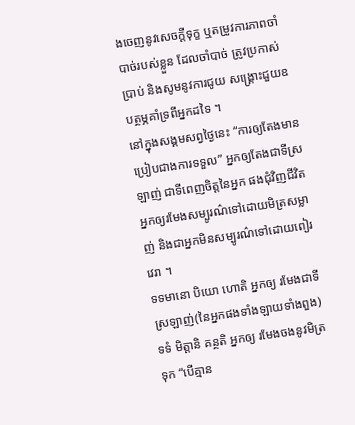ងចេញនូវសេចក្ដីទុក្ខ ឬតម្រូវការភាពចាំបាច់របស់ខ្លួន ដែលចាំបាច់ ត្រូវប្រកាស់ប្រាប់ និងសូមនូវការជូយ សង្គ្រោះជួយឧបត្ថម្ភគាំទ្រពីអ្នកដទៃ ។
នៅក្នុងសង្គមសព្វថ្ងៃនេះ “ការឲ្យតែងមានប្រៀបជាងការទទួល” អ្នកឲ្យតែងជាទីស្រឡាញ់ ជាទីពេញចិត្តនៃអ្នក ផងជុំវិញជីវិតអ្នកឲ្យរមែងសម្បូរណ៌ទៅដោយមិត្រសម្លាញ់ និងជាអ្នកមិនសម្បូរណ៌ទៅដោយពៀរវេរា ។
ទទមានោ បិយោ ហោតិ អ្នកឲ្យ រមែងជាទីស្រឡាញ់(នៃអ្នកផងទាំងឡាយទាំងពួង) ទទំ មិត្តានិ គន្ថតិ អ្នកឲ្យ រមែងចងនូវមិត្រទុក “បើគ្មាន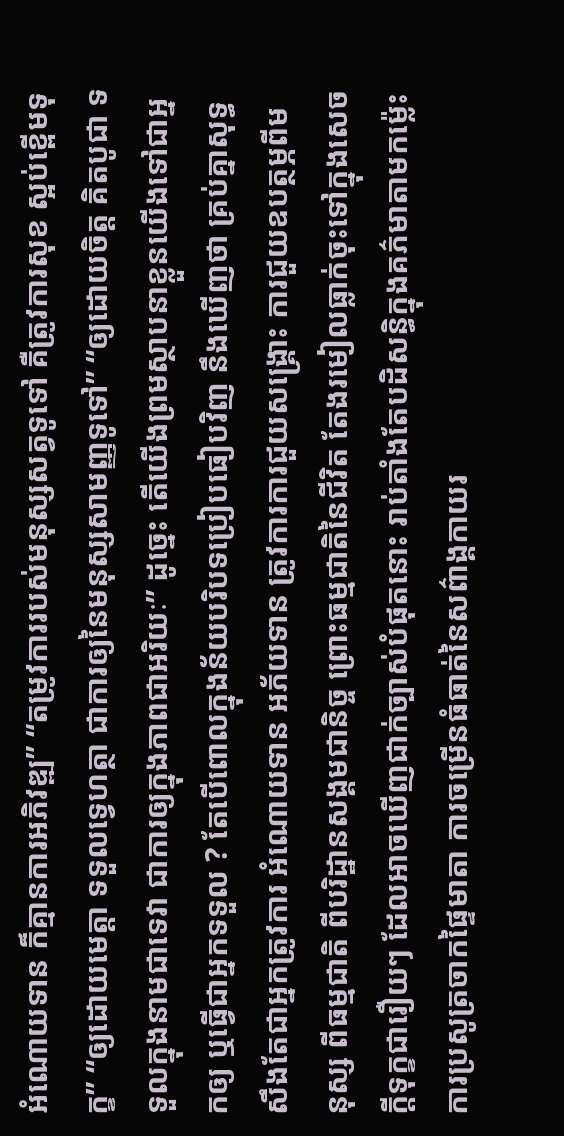អំណោយទាន ក៏គ្មានការអភិវឌ្ឍ” “តម្រូវការរបស់មនុស្សសត្វទូទៅ គឺត្រូវការសុខ ស្អប់ខ្ពើមទុក្ខ” “ឲ្យដោយមេត្តា ទទួលទ្វេហត្ថា ជាការឲ្យនៃមនុស្សសាមញ្ញទូទៅ” “ឲ្យដោយចិត្ត គិតបូជា ទទួលក្នុងនាមជាទេវា ជាការឲ្យក្នុងភាពជាអរិយៈ” ដូច្នេះ តើយើងព្រមស្ថាបនាខ្លួនយើងទៅជាអ្នកឲ្យ ឬធ្វើជាអ្នកទទួល ? តែបើពោលក្នុងន័យបរិបទប្រៀបធៀបវិញ នឹងឃើញថា គ្រប់គ្នាសុទ្ធសឹងតែជាអ្នកត្រូវការ អំណោយទាន អភ័យទាន ត្រូវការការជួយសង្គ្រោះ ការជួយឧបត្ថម្ភពីមនុស្ស ពីធម្មជាតិ ពីបរិដ្ឋានសង្គមជានិច្ច ព្រោះធម្មជាតិនៃជីវិត តែងរមៀលធ្លាក់ចុះទៅក្នុងសេចក្ដីទុក្ខជារឿយៗ ដែលអាចឃើញជាក់ច្បាស់បំផុតនោះ រាប់តាំងតែបដិសន្ធិក្នុងគភ៌មាតាមកម្ល៉េះ ការប្រសូត្រចាកផ្ទៃមាតា ការចម្រើនធំធាត់នៃសព៌ាង្គកាយរ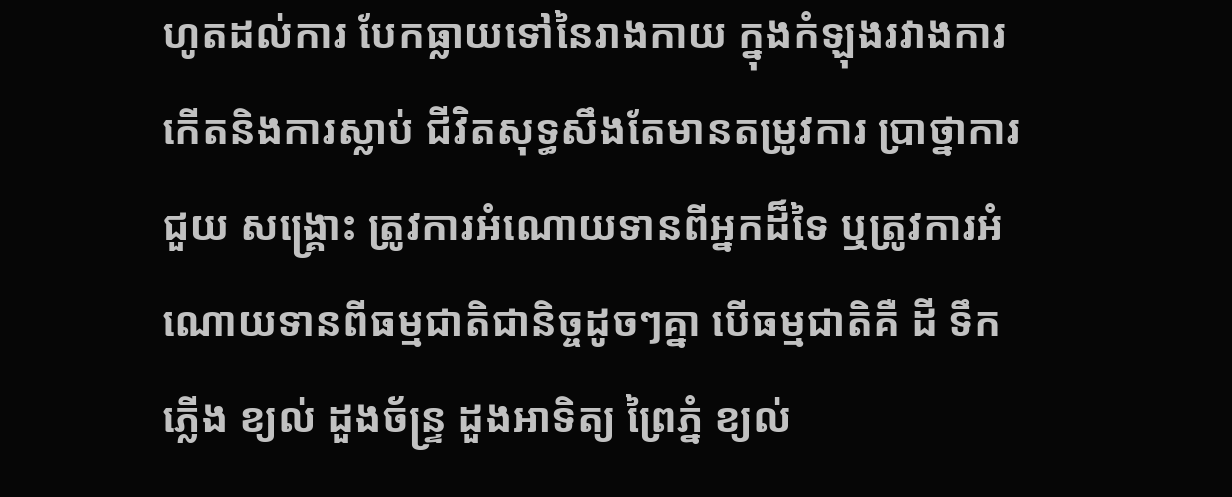ហូតដល់ការ បែកធ្លាយទៅនៃរាងកាយ ក្នុងកំឡុងរវាងការកើតនិងការស្លាប់ ជីវិតសុទ្ធសឹងតែមានតម្រូវការ ប្រាថ្នាការជួយ សង្គ្រោះ ត្រូវការអំណោយទានពីអ្នកដ៏ទៃ ឬត្រូវការអំណោយទានពីធម្មជាតិជានិច្ចដូចៗគ្នា បើធម្មជាតិគឺ ដី ទឹក ភ្លើង ខ្យល់ ដួងច័ន្ទ្រ ដួងអាទិត្យ ព្រៃភ្នំ ខ្យល់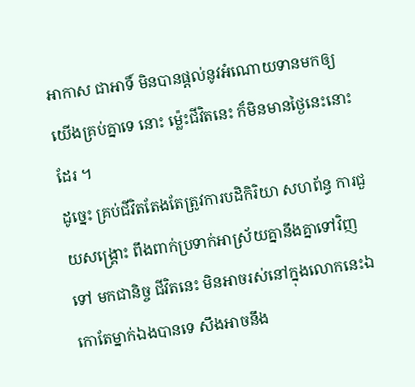អាកាស ជាអាទិ៍ មិនបានផ្ដល់នូវអំណោយទានមកឲ្យយើងគ្រប់គ្នាទេ នោះ ម្ល៉េះជីវិតនេះ ក៏មិនមានថ្ងៃនេះនោះដែរ ។
ដូច្នេះ គ្រប់ជីវិតតែងតែត្រូវការបដិកិរិយា សហព័ន្ធ ការជួយសង្គ្រោះ ពឹងពាក់ប្រទាក់អាស្រ័យគ្នានឹងគ្នាទៅវិញទៅ មកជានិច្ច ជីវិតនេះ មិនអាចរស់នៅក្នុងលោកនេះឯកោតែម្នាក់ឯងបានទេ សឹងអាចនឹង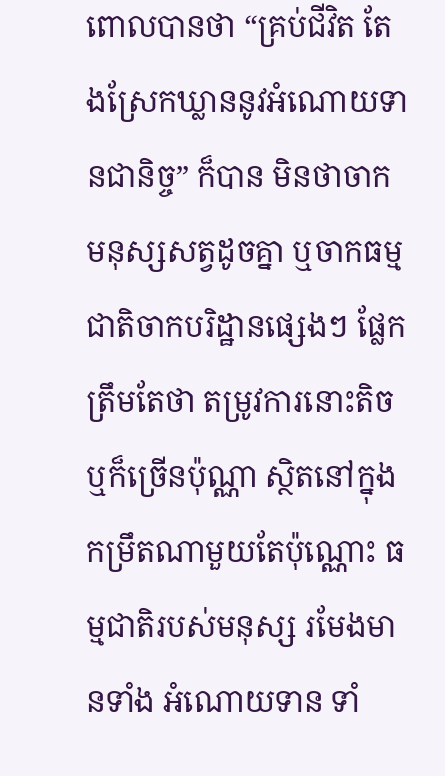ពោលបានថា “គ្រប់ជីវិត តែងស្រែកឃ្លាននូវអំណោយទានជានិច្ច” ក៏បាន មិនថាចាកមនុស្សសត្វដូចគ្នា ឬចាកធម្មជាតិចាកបរិដ្ឋានផ្សេងៗ ផ្លែកត្រឹមតែថា តម្រូវការនោះតិចឬក៏ច្រើនប៉ុណ្ណា ស្ថិតនៅក្នុងកម្រឹតណាមួយតែប៉ុណ្ណោះ ធម្មជាតិរបស់មនុស្ស រមែងមានទាំង អំណោយទាន ទាំ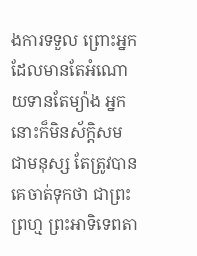ងការទទួល ព្រោះអ្នកដែលមានតែអំណោយទានតែម្យ៉ាង អ្នកនោះក៏មិនស័ក្តិសមជាមនុស្ស តែត្រូវបានគេចាត់ទុកថា ជាព្រះព្រហ្ម ព្រះអាទិទេពតា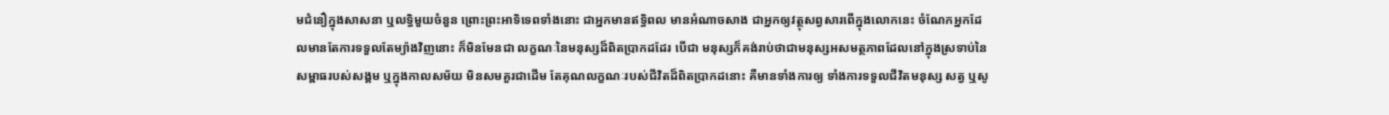មជំនឿក្នុងសាសនា ឬលទ្ធិមួយចំនួន ព្រោះព្រះអាទិទេពទាំងនោះ ជាអ្នកមានឥទ្ធិពល មានអំណាចសាង ជាអ្នកឲ្យវត្ថុសព្វសារពើក្នុងលោកនេះ ចំណែកអ្នកដែលមានតែការទទួលតែម្យ៉ាងវិញនោះ ក៏មិនមែនជា លក្ខណៈនៃមនុស្សដ៏ពិតបា្រកដដែរ បើជា មនុស្សក៏គង់រាប់ថាជាមនុស្សអសមត្ថភាពដែលនៅក្នុងស្រទាប់នៃសម្ពាធរបស់សង្គម ឬក្នុងកាលសម័យ មិនសមគួរជាដើម តែគុណលក្ខណៈរបស់ជីវិតដ៏ពិតបា្រកដនោះ គឺមានទាំងការឲ្យ ទាំងការទទួលជីវិតមនុស្ស សត្វ ឬសូ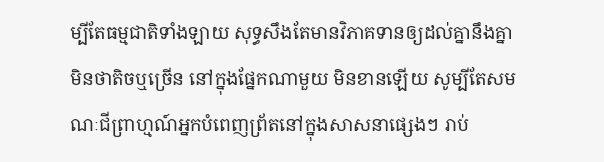ម្បីតែធម្មជាតិទាំងឡាយ សុទ្ធសឹងតែមានវិភាគទានឲ្យដល់គ្នានឹងគ្នា មិនថាតិចឬច្រើន នៅក្នុងផ្នែកណាមួយ មិនខានឡើយ សូម្បីតែសមណៈជីព្រាហ្មណ៍អ្នកបំពេញព្រ័តនៅក្នុងសាសនាផ្សេងៗ រាប់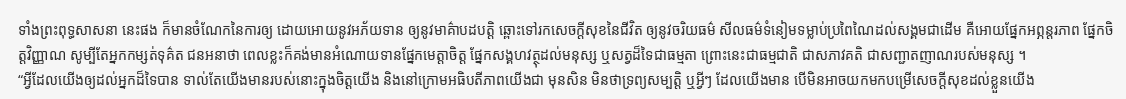ទាំងព្រះពុទ្ធសាសនា នេះផង ក៏មានចំណែកនៃការឲ្យ ដោយអោយនូវអភ័យទាន ឲ្យនូវមាគ៌ាបដបត្តិ ឆ្ពោះទៅរកសេចក្ដីសុខនៃជីវិត ឲ្យនូវចរិយធម៌ សីលធម៌ទំនៀមទម្លាប់ប្រពៃណៃដល់សង្គមជាដើម គឺអោយផ្នែកអព្ភន្តរភាព ផ្នែកចិត្តវិញ្ញាណ សូម្បីតែអ្នកកម្សត់ទុគ៌ត ជនអនាថា ពេលខ្លះក៏គង់មានអំណោយទានផ្នែកមេត្តាចិត្ត ផ្នែកសង្គហវត្ថុដល់មនុស្ស ឬសត្វដ៏ទៃជាធម្មតា ព្រោះនេះជាធម្មជាតិ ជាសភាវគតិ ជាសញ្ជាតញាណរបស់មនុស្ស ។
“អ្វីដែលយើងឲ្យដល់អ្នកដ៏ទៃបាន ទាល់តែយើងមានរបស់នោះក្នុងចិត្តយើង និងនៅក្រោមអធិបតីភាពយើងជា មុនសិន មិនថាទ្រព្យសម្បត្តិ ឬអ្វីៗ ដែលយើងមាន បើមិនអាចយកមកបម្រើសេចក្ដីសុខដល់ខ្លួនយើង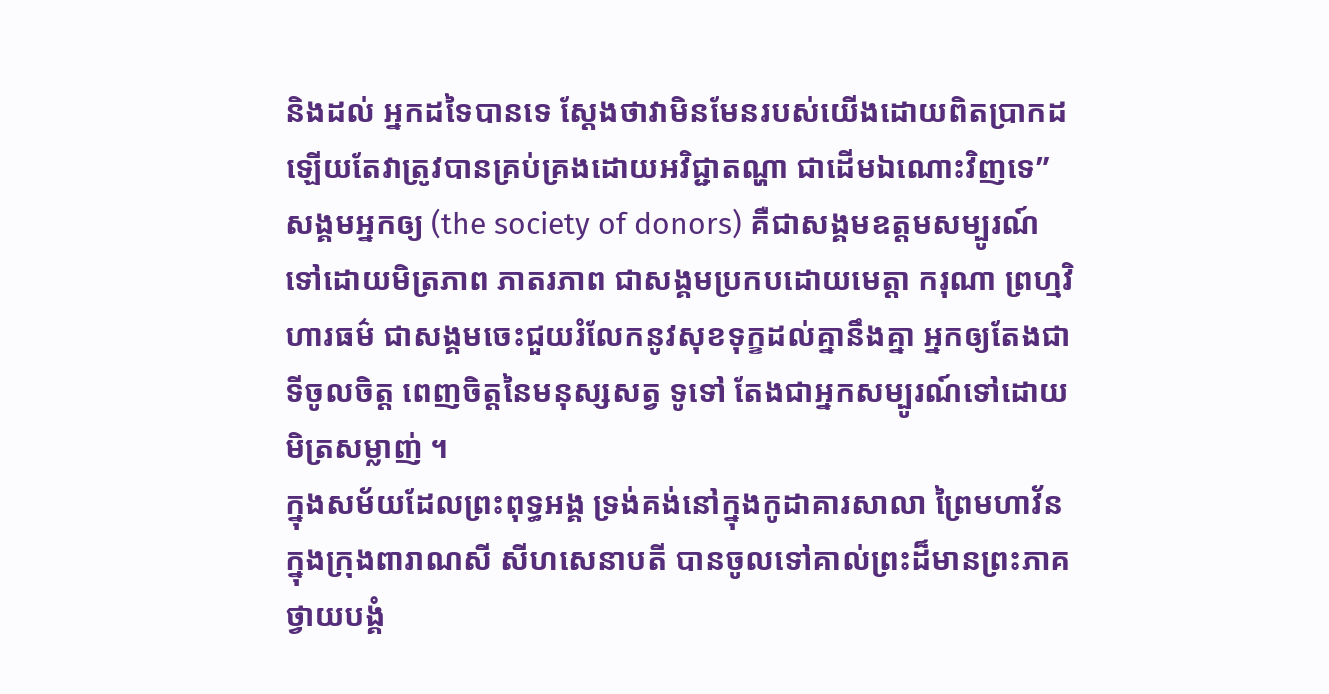និងដល់ អ្នកដទៃបានទេ ស្ដែងថាវាមិនមែនរបស់យើងដោយពិតប្រាកដឡើយតែវាត្រូវបានគ្រប់គ្រងដោយអវិជ្ជាតណ្ហា ជាដើមឯណោះវិញទេ” សង្គមអ្នកឲ្យ (the society of donors) គឺជាសង្គមឧត្តមសម្បូរណ៍ទៅដោយមិត្រភាព ភាតរភាព ជាសង្គមប្រកបដោយមេត្តា ករុណា ព្រហ្មវិហារធម៌ ជាសង្គមចេះជួយរំលែកនូវសុខទុក្ខដល់គ្នានឹងគ្នា អ្នកឲ្យតែងជាទីចូលចិត្ត ពេញចិត្តនៃមនុស្សសត្វ ទូទៅ តែងជាអ្នកសម្បូរណ៍ទៅដោយមិត្រសម្លាញ់ ។
ក្នុងសម័យដែលព្រះពុទ្ធអង្គ ទ្រង់គង់នៅក្នុងកូដាគារសាលា ព្រៃមហាវ័ន ក្នុងក្រុងពារាណសី សីហសេនាបតី បានចូលទៅគាល់ព្រះដ៏មានព្រះភាគ ថ្វាយបង្គំ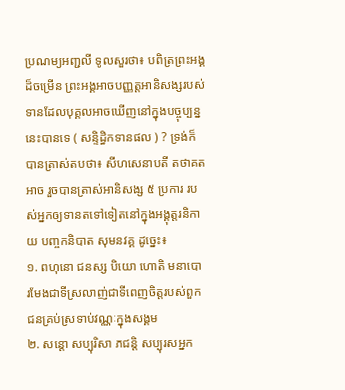ប្រណម្យអញ្ជលី ទូលសួរថា៖ បពិត្រព្រះអង្គដ៏ចម្រើន ព្រះអង្គអាចបញ្ញត្តអានិសង្សរបស់ទានដែលបុគ្គលអាចឃើញនៅក្នុងបច្ចុប្បន្ននេះបានទេ ( សន្ទិដ្ធិកទានផល ) ? ទ្រង់ក៏បានត្រាស់តបថា៖ សីហសេនាបតី តថាគតអាច រួចបានត្រាស់អានិសង្ស ៥ ប្រការ របស់អ្នកឲ្យទានតទៅទៀតនៅក្នុងអង្គុត្តរនិកាយ បញ្ចកនិបាត សុមនវគ្គ ដូច្នេះ៖
១. ពហុនោ ជនស្ស បិយោ ហោតិ មនាបោ រមែងជាទីស្រលាញ់ជាទីពេញចិត្តរបស់ពួកជនគ្រប់ស្រទាប់វណ្ណៈក្នុងសង្គម
២. សន្តោ សប្បុរិសា ភជន្តិ សប្បុរសអ្នក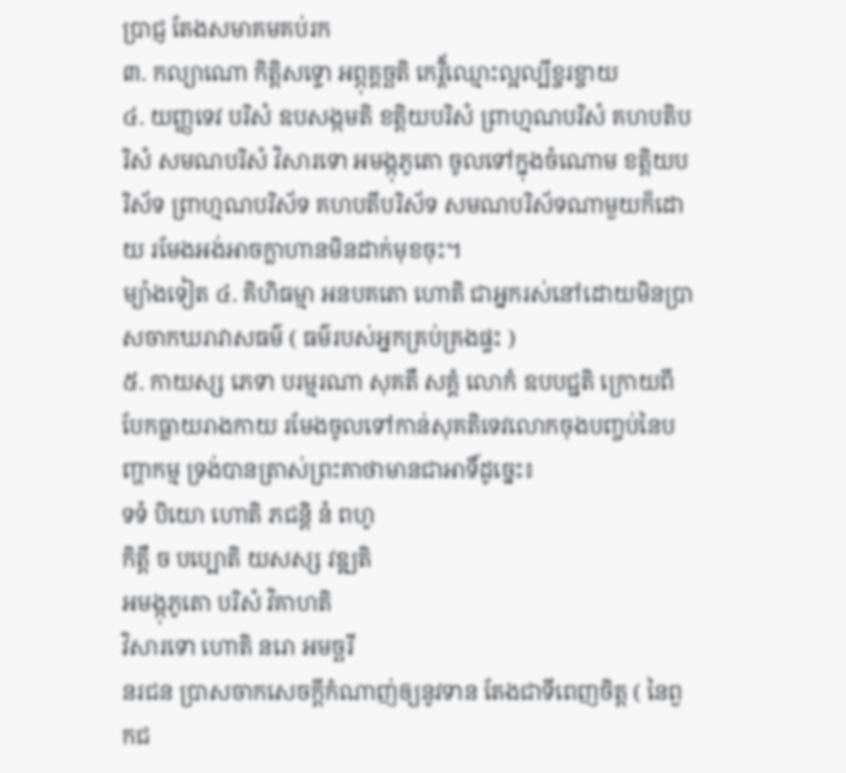ប្រាជ្ញ តែងសមាគមគប់រក
៣. កល្យាណោ កិត្តិសទ្ទោ អព្ភុគ្គច្ឆតិ កេរ្តិ័ឈ្មោះល្អល្បីខ្ចរខ្ចាយ
៤. យញ្ញទេវ បរិសំ ឧបសង្កមតិ ខត្តិយបរិសំ ព្រាហ្មណបរិសំ គហបតិបរិសំ សមណបរិសំ វិសារទោ អមង្កុភូតោ ចូលទៅក្នុងចំណោម ខត្តិយបរិស័ទ ព្រាហ្មណបរិស័ទ គហបតីបរិស័ទ សមណបរិស័ទណាមួយក៏ដោយ រមែងអង់អាចក្លាហានមិនដាក់មុខចុះ។
ម្យ៉ាងទៀត ៤. គិហិធម្មា អនបគតោ ហោតិ ជាអ្នករស់នៅដោយមិនប្រាសចាកឃរាវាសធម៌ ( ធម៌របស់អ្នកគ្រប់គ្រងផ្ទះ )
៥. កាយស្ស ភេទា បរម្មរណា សុគតឹ សគ្គំ លោកំ ឧបបជ្ជតិ ក្រោយពីបែកធ្លាយរាងកាយ រមែងចូលទៅកាន់សុគតិទេវលោកចុងបញ្ចប់នៃបញ្ហាកម្ម ទ្រង់បានត្រាស់ព្រះគាថាមានជាអាទិ៍ដូច្នេះ៖
ទទំ បិយោ ហោតិ ភជន្តិ នំ ពហូ
កិត្តឹ ច បប្បោតិ យសស្ស វឌ្ឍតិ
អមង្កុភូតោ បរិសំ វិគាហតិ
វិសារទោ ហោតិ នរោ អមច្ឆរី
នរជន ប្រាសចាកសេចក្ដីកំណាញ់ឲ្យនូវទាន តែងជាទីពេញចិត្ត ( នៃពួកជ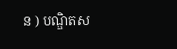ន ) បណ្ឌិតស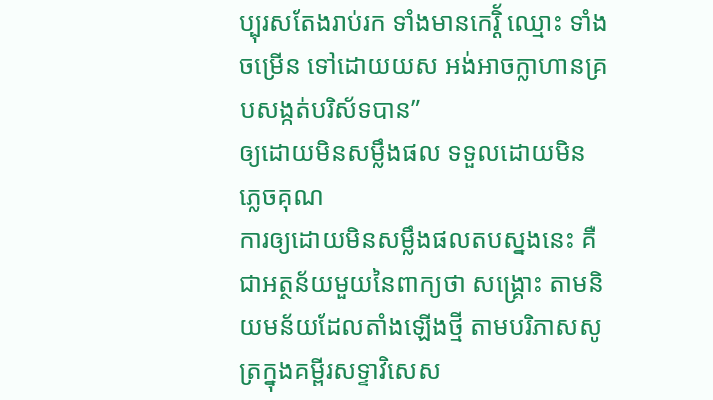ប្បុរសតែងរាប់រក ទាំងមានកេរ្តិ័ ឈ្មោះ ទាំងចម្រើន ទៅដោយយស អង់អាចក្លាហានគ្របសង្កត់បរិស័ទបាន”
ឲ្យដោយមិនសម្លឹងផល ទទួលដោយមិនភ្លេចគុណ
ការឲ្យដោយមិនសម្លឹងផលតបស្នងនេះ គឺជាអត្ថន័យមួយនៃពាក្យថា សង្គ្រោះ តាមនិយមន័យដែលតាំងឡើងថ្មី តាមបរិភាសសូត្រក្នុងគម្ពីរសទ្ទាវិសេស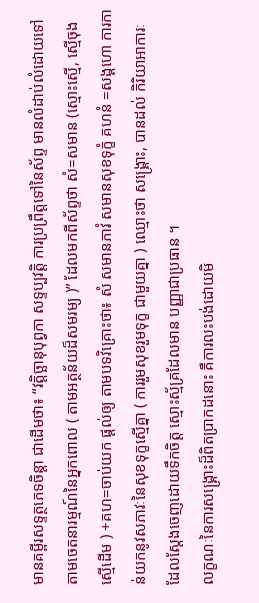មានគម្ពីរសទ្ទត្ថភេទចិន្តា ជាដើមថា៖ “វត្តិច្ឆានុបុព្វកា សទ្ទប្បវត្តិ ការប្រព្រឹត្តទៅនៃស័ព្ទ មានលំដាប់លំដោយទៅតាមចេតនារម្មណ៍នៃអ្នកពោល ( តាមអត្ថន័យដ៏សមរម្យ )” ដែលមកពីស័ព្ទថា សំ=សមាន (ស្មោះស្មើ, ស្មើចុងស្មើដើម ) +គហ=ចាប់យក ផ្ដល់ឲ្យ តាមបទវិគ្រោះថា៖ សំ សមានភាវំ សមានសុខទុក្ខំ គហនំ =សង្គហោ ការកាន់យកនូវសភាវៈនៃសុខទុក្ខស្មើគ្នា ( ការរួមសុខរួមទុក្ខ ជាមួយគ្នា ) ឈ្មោះថា សង្គ្រោះ, បានដល់ កិរិយាអាការៈ ដែលស្ដែងចេញដោយទឹកចិត្ត ស្មោះស្ម័គ្រដែលមាន បញ្ញាជាប្រធាន ។
លក្ខណៈនៃការសង្គ្រោះដ៏ពិតប្រាកដនោះ គឺការលះបង់ដោយមិ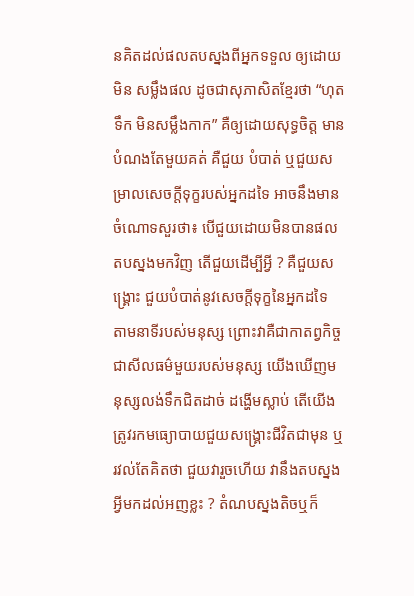នគិតដល់ផលតបស្នងពីអ្នកទទួល ឲ្យដោយមិន សម្លឹងផល ដូចជាសុភាសិតខ្មែរថា “ហុតទឹក មិនសម្លឹងកាក” គឺឲ្យដោយសុទ្ធចិត្ត មានបំណងតែមួយគត់ គឺជួយ បំបាត់ ឬជួយសម្រាលសេចក្ដីទុក្ខរបស់អ្នកដទៃ អាចនឹងមានចំណោទសួរថា៖ បើជួយដោយមិនបានផលតបស្នងមកវិញ តើជួយដើម្បីអ្វី ? គឺជួយសង្គ្រោះ ជួយបំបាត់នូវសេចក្ដីទុក្ខនៃអ្នកដទៃ តាមនាទីរបស់មនុស្ស ព្រោះវាគឺជាកាតព្វកិច្ច ជាសីលធម៌មួយរបស់មនុស្ស យើងឃើញមនុស្សលង់ទឹកជិតដាច់ ដង្ហើមស្លាប់ តើយើងត្រូវរកមធ្យោបាយជួយសង្គ្រោះជីវិតជាមុន ឬរវល់តែគិតថា ជួយវារួចហើយ វានឹងតបស្នង អ្វីមកដល់អញខ្លះ ? តំណបស្នងតិចឬក៏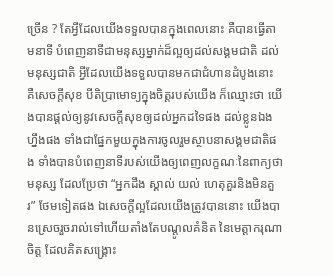ច្រើន ? តែអ្វីដែលយើងទទួលបានក្នុងពេលនោះ គឺបានធ្វើតាមនាទី បំពេញនាទីជាមនុស្សម្នាក់ដ៏ល្អឲ្យដល់សង្គមជាតិ ដល់មនុស្សជាតិ អ្វីដែលយើងទទួលបានមកជាជំហានដំបូងនោះ គឺសេចក្ដីសុខ បីតិប្រាមោទ្យក្នុងចិត្តរបស់យើង ក៏ឈ្មោះថា យើងបានផ្ដល់ឲ្យនូវសេចក្ដីសុខឲ្យដល់អ្នកដទៃផង ដល់ខ្លូនឯងហ្នឹងផង ទាំងជាផ្នែកមួយក្នុងការចូលរួមស្ថាបនាសង្គមជាតិផង ទាំងបានបំពេញនាទីរបស់យើងឲ្យពេញលក្ខណៈនៃពាក្យថា មនុស្ស ដែលប្រែថា “អ្នកដឹង ស្គាល់ យល់ ហេតុគួរនិងមិនគួរ” ថែមទៀតផង ឯសេចក្ដីល្អដែលយើងត្រូវបាននោះ យើងបានស្រេចរួចរាល់ទៅហើយតាំងតែបណ្ដូលគំនិត នៃមេត្តាករុណាចិត្ត ដែលគិតសង្គ្រោះ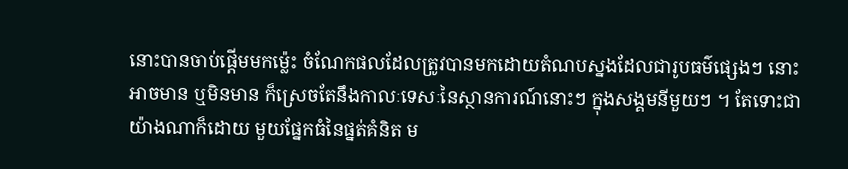នោះបានចាប់ផ្ដើមមកម៉្លេះ ចំណែកផលដែលត្រូវបានមកដោយតំណបស្នងដែលជារូបធម៌ផ្សេងៗ នោះ អាចមាន ឬមិនមាន ក៏ស្រេចតែនឹងកាលៈទេសៈនៃស្ថានការណ៍នោះៗ ក្នុងសង្គមនីមួយៗ ។ តែទោះជាយ៉ាងណាក៏ដោយ មួយផ្នែកធំនៃផ្នត់គំនិត ម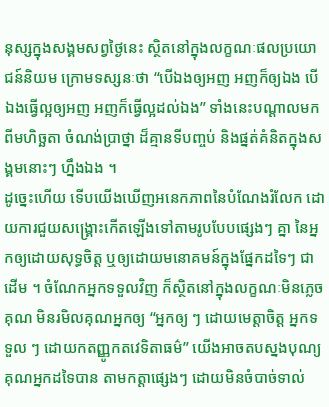នុស្សក្នុងសង្គមសព្វថ្ងៃនេះ ស្ថិតនៅក្នុងលក្ខណៈផលប្រយោជន៍និយម ក្រោមទស្សនៈថា “បើឯងឲ្យអញ អញក៏ឲ្យឯង បើឯងធ្វើល្អឲ្យអញ អញក៏ធ្វើល្អដល់ឯង” ទាំងនេះបណ្ដាលមកពីមហិច្ឆតា ចំណង់បា្រថ្នា ដ៏គ្មានទីបញ្ចប់ និងផ្នត់គំនិតក្នុងសង្គមនោះៗ ហ្នឹងឯង ។
ដូច្នេះហើយ ទើបយើងឃើញអនេកភាពនៃបំណែងរំលែក ដោយការជួយសង្គ្រោះកើតឡើងទៅតាមរូបបែបផ្សេងៗ គ្នា នៃអ្នកឲ្យដោយសុទ្ធចិត្ត ឬឲ្យដោយមនោគមន៍ក្នុងផ្នែកដទៃៗ ជាដើម ។ ចំណែកអ្នកទទួលវិញ ក៏ស្ថិតនៅក្នុងលក្ខណៈមិនភ្លេចគុណ មិនរមិលគុណអ្នកឲ្យ “អ្នកឲ្យ ៗ ដោយមេត្តាចិត្ត អ្នកទទួល ៗ ដោយកតញ្ញូកតវេទិតាធម៌” យើងអាចតបស្នងបុណ្យគុណអ្នកដទៃបាន តាមកត្តាផ្សេងៗ ដោយមិនចំបាច់ទាល់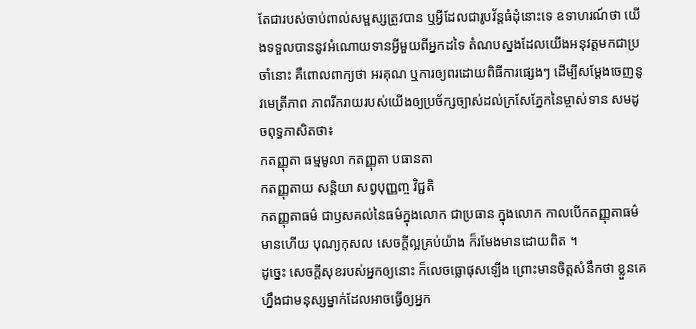តែជារបស់ចាប់ពាល់សម្ផស្សត្រូវបាន ឬអ្វីដែលជារូបវ័ន្តធំដុំនោះទេ ឧទាហរណ៍ថា យើងទទួលបាននូវអំណោយទានអ្វីមួយពីអ្នកដទៃ តំណបស្នងដែលយើងអនុវត្តមកជាប្រចាំនោះ គឺពោលពាក្យថា អរគុណ ឬការឲ្យពរដោយពិធីការផ្សេងៗ ដើម្បីសម្ដែងចេញនូវមេត្រីភាព ភាពរីករាយរបស់យើងឲ្យប្រច័ក្សច្បាស់ដល់ក្រសែភ្នែកនៃម្ចាស់ទាន សមដូចពុទ្ធភាសិតថា៖
កតញ្ញុតា ធម្មមូលា កតញ្ញុតា បធានតា
កតញ្ញុតាយ សន្តិយា សព្វបុញ្ញញ្ច វិជ្ជតិ
កតញ្ញុតាធម៌ ជាឫសគល់នៃធម៌ក្នុងលោក ជាប្រធាន ក្នុងលោក កាលបើកតញ្ញុតាធម៌មានហើយ បុណ្យកុសល សេចក្ដីល្អគ្រប់យ៉ាង ក៏រមែងមានដោយពិត ។
ដូច្នេះ សេចក្ដីសុខរបស់អ្នកឲ្យនោះ ក៏លេចធ្លោផុសឡើង ព្រោះមានចិត្តសំនឹកថា ខ្លួនគេហ្នឹងជាមនុស្សម្នាក់ដែលអាចធ្វើឲ្យអ្នក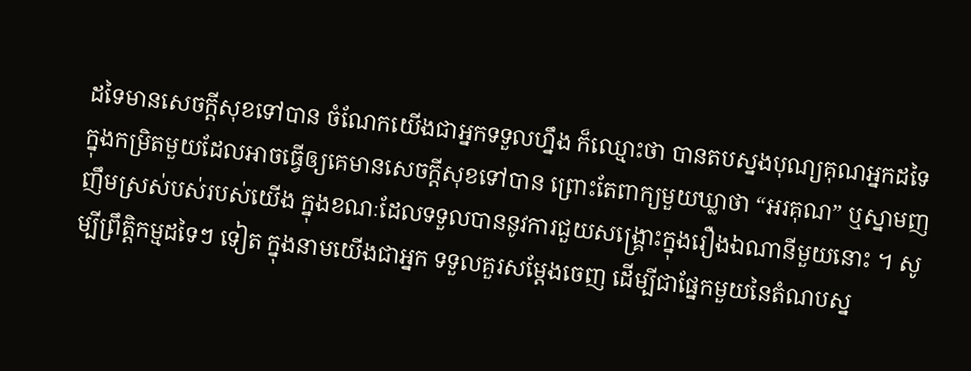ដទៃមានសេចក្ដីសុខទៅបាន ចំណែកយើងជាអ្នកទទួលហ្នឹង ក៏ឈ្មោះថា បានតបស្នងបុណ្យគុណអ្នកដទៃ ក្នុងកម្រិតមួយដែលអាចធ្វើឲ្យគេមានសេចក្ដីសុខទៅបាន ព្រោះតែពាក្យមួយឃ្លាថា “អរគុណ” ឬស្នាមញញឹមស្រស់បស់របស់យើង ក្នុងខណៈដែលទទួលបាននូវការជួយសង្គ្រោះក្នុងរឿងឯណានីមួយនោះ ។ សូម្បីព្រឹត្តិកម្មដទៃៗ ទៀត ក្នុងនាមយើងជាអ្នក ទទួលគួរសម្ដែងចេញ ដើម្បីជាផ្នែកមួយនៃតំណបស្ន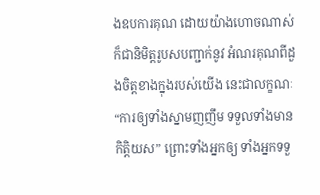ងឧបការគុណ ដោយយ៉ាងហោចណាស់ ក៏ជានិមិត្តរូបសបញ្ជាក់នូវ អំណរគុណពីដួងចិត្តខាងក្នុងរបស់យើង នេះជាលក្ខណៈ“ការឲ្យទាំងស្នាមញញឹម ទទួលទាំងមានកិត្តិយស” ព្រោះទាំងអ្នកឲ្យ ទាំងអ្នកទទួ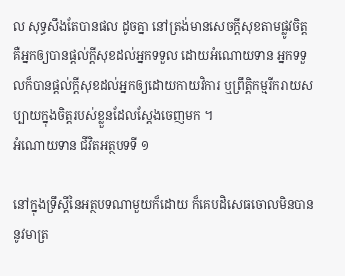ល សុទ្ធសឹងតែបានផល ដូចគ្នា នៅត្រង់មានសេចក្ដីសុខតាមផ្លូវចិត្ត គឺអ្នកឲ្យបានផ្ដល់ក្ដីសុខដល់អ្នកទទួល ដោយអំណោយទាន អ្នកទទួលក៏បានផ្ដល់ក្ដីសុខដល់អ្នកឲ្យដោយកាយវិការ ឬព្រឹត្តិកម្មរីករាយសប្បាយក្នុងចិត្តរបស់ខ្លួនដែលស្ដែងចេញមក ។
អំណោយទាន ជីវិតអត្ថបទទី ១

នៅក្នុងទ្រឹស្ដីនៃអត្ថបទណាមួយក៏ដោយ ក៏គេបដិសេធចោលមិនបាននូវមាត្រ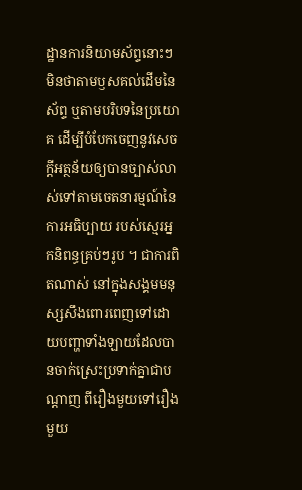ដ្ឋានការនិយាមស័ព្ទនោះៗ មិនថាតាមឫសគល់ដើមនៃស័ព្ទ ឬតាមបរិបទនៃប្រយោគ ដើម្បីបំបែកចេញនូវសេចក្ដីអត្ថន័យឲ្យបានច្បាស់លាស់ទៅតាមចេតនារម្មណ៍នៃការអធិប្បាយ របស់ស្មេរអ្នកនិពន្ធគ្រប់ៗរូប ។ ជាការពិតណាស់ នៅក្នុងសង្គមមនុស្សសឹងពោរពេញទៅដោយបញ្ហាទាំងឡាយដែលបានចាក់ស្រេះប្រទាក់គ្នាជាបណ្ដាញ ពីរឿងមួយទៅរឿងមួយ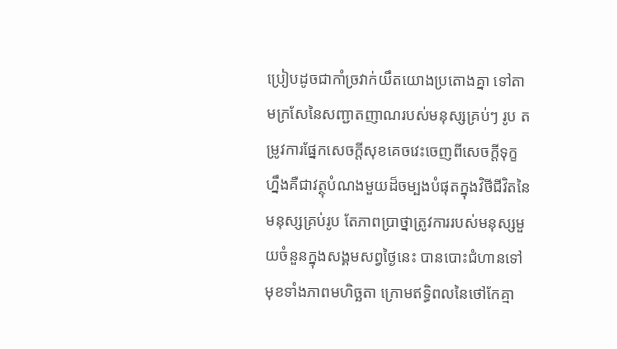ប្រៀបដូចជាកាំច្រវាក់យឹតយោងប្រតោងគ្នា ទៅតាមក្រសែនៃសញ្ជាតញាណរបស់មនុស្សគ្រប់ៗ រូប តម្រូវការផ្នែកសេចក្ដីសុខគេចវេះចេញពីសេចក្ដីទុក្ខ ហ្នឹងគឺជាវត្ថុបំណងមួយដ៏ចម្បងបំផុតក្នុងវិថីជីវិតនៃមនុស្សគ្រប់រូប តែភាពប្រាថ្នាត្រូវការរបស់មនុស្សមួយចំនួនក្នុងសង្គមសព្វថ្ងៃនេះ បានបោះជំហានទៅមុខទាំងភាពមហិច្ឆតា ក្រោមឥទ្ធិពលនៃថៅកែគ្មា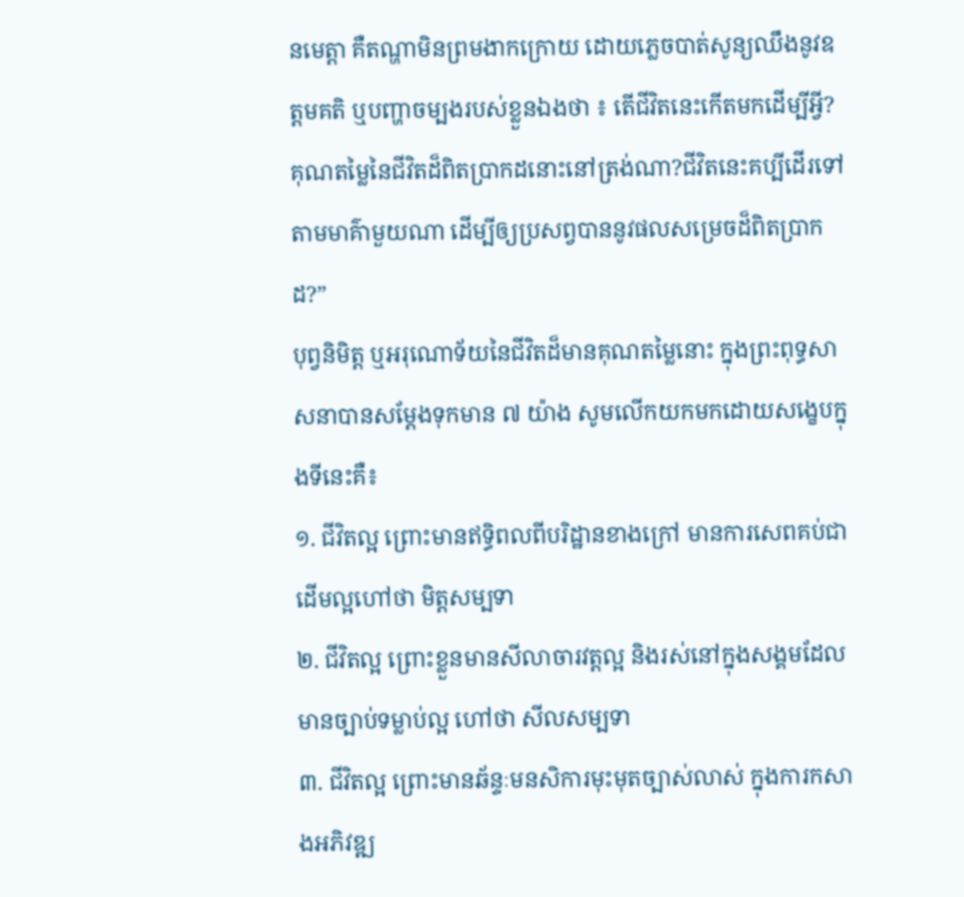នមេត្តា គឺតណ្ហាមិនព្រមងាកក្រោយ ដោយភ្លេចបាត់សូន្យឈឹងនូវឧត្តមគតិ ឬបញ្ហាចម្បងរបស់ខ្លួនឯងថា ៖ តើជីវិតនេះកើតមកដើម្បីអ្វី?គុណតម្លៃនៃជីវិតដ៏ពិតប្រាកដនោះនៅត្រង់ណា?ជីវិតនេះគប្បីដើរទៅតាមមាគ៌ាមួយណា ដើម្បីឲ្យប្រសព្វបាននូវផលសម្រេចដ៏ពិតប្រាកដ?”
បុព្វនិមិត្ត ឬអរុណោទ័យនៃជីវិតដ៏មានគុណតម្លៃនោះ ក្នុងព្រះពុទ្ធសាសនាបានសម្ដែងទុកមាន ៧ យ៉ាង សូមលើកយកមកដោយសង្ខេបក្នុងទីនេះគឺ៖
១. ជីវិតល្អ ព្រោះមានឥទ្ធិពលពីបរិដ្ឋានខាងក្រៅ មានការសេពគប់ជាដើមល្អហៅថា មិត្តសម្បទា
២. ជីវិតល្អ ព្រោះខ្លួនមានសីលាចារវត្តល្អ និងរស់នៅក្នុងសង្គមដែលមានច្បាប់ទម្លាប់ល្អ ហៅថា សីលសម្បទា
៣. ជីវិតល្អ ព្រោះមានឆ័ន្ទៈមនសិការមុះមុតច្បាស់លាស់ ក្នុងការកសាងអភិវឌ្ឍ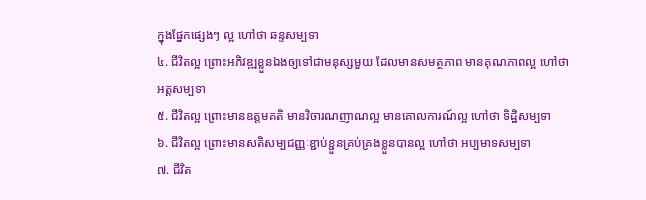ក្នុងផ្នែកផ្សេងៗ ល្អ ហៅថា ឆន្ទសម្បទា
៤. ជីវិតល្អ ព្រោះអភិវឌ្ឍខ្លួនឯងឲ្យទៅជាមនុស្សមួយ ដែលមានសមត្ថភាព មានគុណភាពល្អ ហៅថា អត្តសម្បទា
៥. ជីវិតល្អ ព្រោះមានឧត្តមគតិ មានវិចារណញាណល្អ មានគោលការណ៍ល្អ ហៅថា ទិដ្ឋិសម្បទា
៦. ជីវិតល្អ ព្រោះមានសតិសម្បជញ្ញៈខ្ជាប់ខ្ជួនគ្រប់គ្រងខ្លួនបានល្អ ហៅថា អប្បមាទសម្បទា
៧. ជីវិត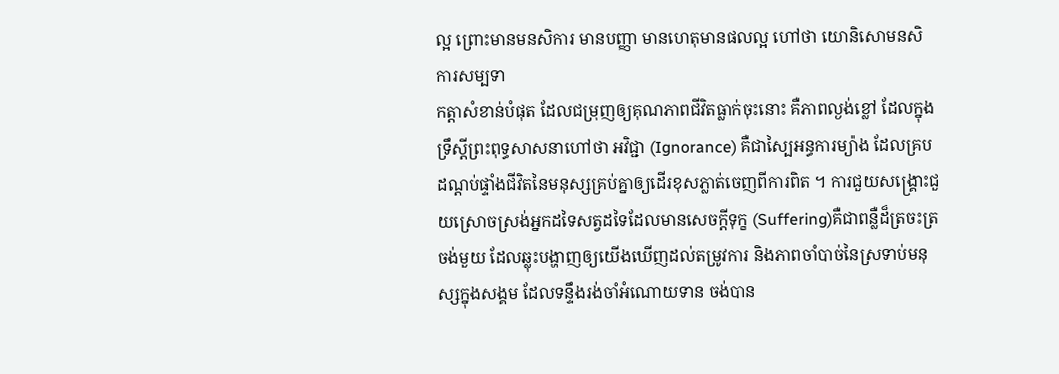ល្អ ព្រោះមានមនសិការ មានបញ្ញា មានហេតុមានផលល្អ ហៅថា យោនិសោមនសិការសម្បទា
កត្តាសំខាន់បំផុត ដែលជម្រុញឲ្យគុណភាពជីវិតធ្លាក់ចុះនោះ គឺភាពល្ងង់ខ្លៅ ដែលក្នុងទ្រឹស្ដីព្រះពុទ្ធសាសនាហៅថា អវិជ្ជា (Ignorance) គឺជាស្បៃអន្ធការម្យ៉ាង ដែលគ្របដណ្ដប់ផ្ទាំងជីវិតនៃមនុស្សគ្រប់គ្នាឲ្យដើរខុសភ្លាត់ចេញពីការពិត ។ ការជួយសង្គ្រោះជួយស្រោចស្រង់អ្នកដទៃសត្វដទៃដែលមានសេចក្ដីទុក្ខ (Suffering)គឺជាពន្លឺដ៏ត្រចះត្រចង់មួយ ដែលឆ្លុះបង្ហាញឲ្យយើងឃើញដល់តម្រូវការ និងភាពចាំបាច់នៃស្រទាប់មនុស្សក្នុងសង្គម ដែលទន្ទឹងរង់ចាំអំណោយទាន ចង់បាន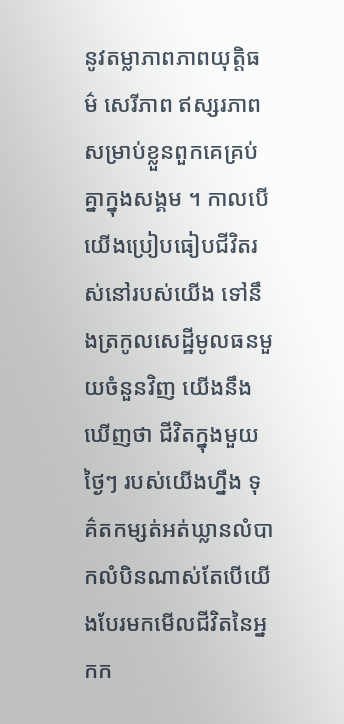នូវតម្លាភាពភាពយុត្តិធម៌ សេរីភាព ឥស្សរភាព សម្រាប់ខ្លួនពួកគេគ្រប់គ្នាក្នុងសង្គម ។ កាលបើយើងប្រៀបធៀបជីវិតរស់នៅរបស់យើង ទៅនឹងត្រកូលសេដ្ឋីមូលធនមួយចំនួនវិញ យើងនឹងឃើញថា ជីវិតក្នុងមួយថ្ងៃៗ របស់យើងហ្នឹង ទុគ៌តកម្សត់អត់ឃ្លានលំបាកលំបិនណាស់តែបើយើងបែរមកមើលជីវិតនៃអ្នកក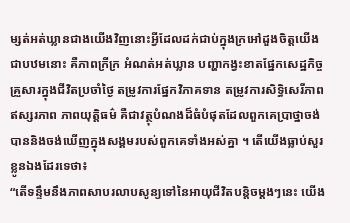ម្សត់អត់ឃ្លានជាងយើងវិញនោះអ្វីដែលដក់ជាប់ក្នុងក្រអៅដួងចិត្តយើងជាបឋមនោះ គឺភាពក្រីក្រ អំណត់អត់ឃ្លាន បញ្ហាកង្វះខាតផ្នែកសេដ្ឋកិច្ចគ្រួសារក្នុងជីវិតប្រចាំថ្ងៃ តម្រូវការផ្នែកវិភាគទាន តម្រូវការសិទ្ធិសេរីភាព ឥស្សរភាព ភាពយុត្តិធម៌ គឺជាវត្ថុបំណងដ៏ធំបំផុតដែលពួកគេប្រាថ្នាចង់បាននិងចង់ឃើញក្នុងសង្គមរបស់ពួកគេទាំងអស់គ្នា ។ តើយើងធ្លាប់សួរខ្លូនឯងដែរទេថា៖
“តើទន្ទឹមនឹងភាពសាបរលាបសូន្យទៅនៃអាយុជីវិតបន្តិចម្ដងៗនេះ យើង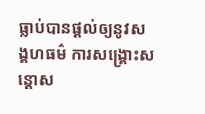ធ្លាប់បានផ្ដល់ឲ្យនូវសង្គហធម៌ ការសង្គ្រោះសន្តោស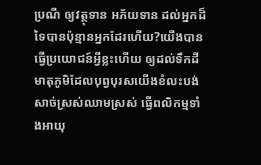ប្រណី ឲ្យវត្ថុទាន អភ័យទាន ដល់អ្នកដ៏ទៃបានប៉ុន្មានអ្នកដែរហើយ?យើងបានធ្វើប្រយោជន៍អ្វីខ្លះហើយ ឲ្យដល់ទឹកដីមាតុភូមិដែលបុព្វបុរសយើងខំលះបង់សាច់ស្រស់ឈាមស្រស់ ធ្វើពលិកម្មទាំងអាយុ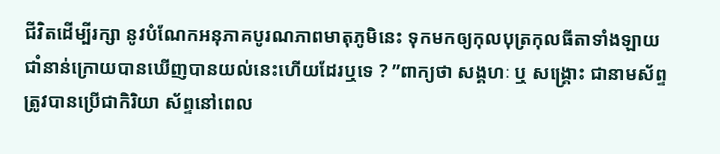ជីវិតដើម្បីរក្សា នូវបំណែកអនុភាគបូរណភាពមាតុភូមិនេះ ទុកមកឲ្យកុលបុត្រកុលធីតាទាំងឡាយជាំនាន់ក្រោយបានឃើញបានយល់នេះហើយដែរឬទេ ? ”ពាក្យថា សង្គហៈ ឬ សង្គ្រោះ ជានាមស័ព្ទ ត្រូវបានប្រើជាកិរិយា ស័ព្ទនៅពេល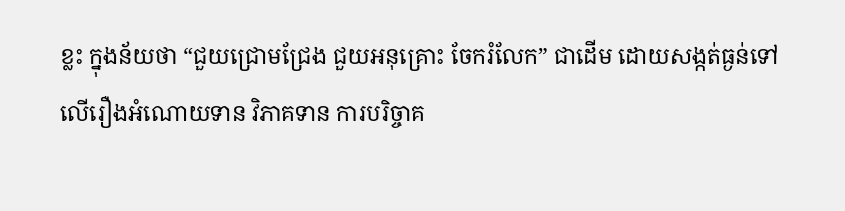ខ្លះ ក្នុងន័យថា “ជួយជ្រោមជ្រែង ជួយអនុគ្រោះ ចែករំលែក” ជាដើម ដោយសង្កត់ធ្ងន់ទៅលើរឿងអំណោយទាន វិភាគទាន ការបរិច្ចាគ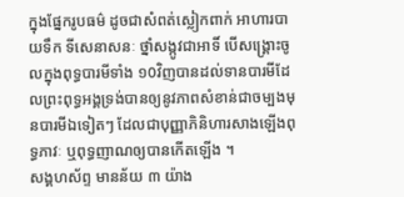ក្នុងផ្នែករូបធម៌ ដូចជាសំពត់ស្លៀកពាក់ អាហារបាយទឹក ទីសេនាសនៈ ថ្នាំសង្កូវជាអាទិ៍ បើសង្គ្រោះចូលក្នុងពុទ្ធបារមីទាំង ១0វិញបានដល់ទានបារមីដែលព្រះពុទ្ធអង្គទ្រង់បានឲ្យនូវភាពសំខាន់ជាចម្បងមុនបារមីឯទៀតៗ ដែលជាបុញ្ញាភិនិហារសាងឡើងពុទ្ធភាវៈ ឬពុទ្ធញាណឲ្យបានកើតឡើង ។
សង្គហស័ព្ទ មានន័យ ៣ យ៉ាង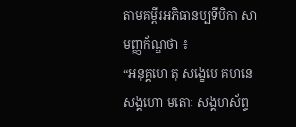តាមគម្ពីរអភិធានប្បទីបិកា សាមញ្ញក័ណ្ឌថា ៖
“អនុគ្គហេ តុ សង្ខេបេ គហនេ សង្គហោ មតោៈ សង្គហស័ព្ទ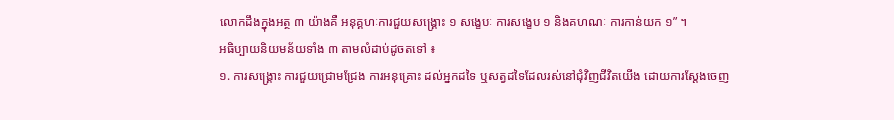លោកដឹងក្នុងអត្ថ ៣ យ៉ាងគឺ អនុគ្គហៈការជួយសង្គ្រោះ ១ សង្ខេបៈ ការសង្ខេប ១ និងគហណៈ ការកាន់យក ១” ។
អធិប្បាយនិយមន័យទាំង ៣ តាមលំដាប់ដូចតទៅ ៖
១. ការសង្គ្រោះ ការជួយជ្រោមជ្រែង ការអនុគ្រោះ ដល់អ្នកដទៃ ឬសត្វដទៃដែលរស់នៅជុំវិញជីវិតយើង ដោយការស្ដែងចេញ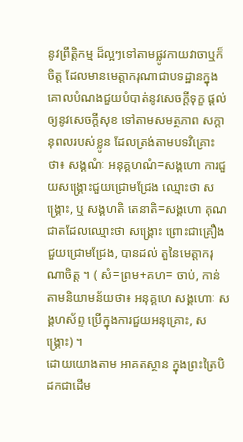នូវព្រឹត្តិកម្ម ដ៏ល្អៗទៅតាមផ្លូវកាយវាចាឬក៏ចិត្ត ដែលមានមេត្តាករុណាជាបទដ្ឋានក្នុងគោលបំណងជួយបំបាត់នូវសេចក្ដីទុក្ខ ផ្ដល់ឲ្យនូវសេចក្ដីសុខ ទៅតាមសមត្ថភាព សក្ដានុពលរបស់ខ្លូន ដែលត្រង់តាមបទវិគ្រោះថា៖ សង្គណំៈ អនុគ្គហណំ=សង្គហោ ការជួយសង្គ្រោះជួយជ្រោមជ្រែង ឈ្មោះថា សង្គ្រោះ, ឬ សង្គហតិ តេនាតិ=សង្គហោ គុណជាតដែលឈ្មោះថា សង្គ្រោះ ព្រោះជាគ្រឿង ជួយជ្រោមជ្រែង, បានដល់ តួនៃមេត្តាករុណាចិត្ត ។ ( សំ=ព្រម+គហ= ចាប់, កាន់ តាមនិយាមន័យថា៖ អនុគ្គហេ សង្គហោៈ សង្គហស័ព្ទ ប្រើក្នុងការជួយអនុគ្រោះ, សង្គ្រោះ) ។
ដោយយោងតាម អាគតស្ថាន ក្នុងព្រះត្រៃបិដកជាដើម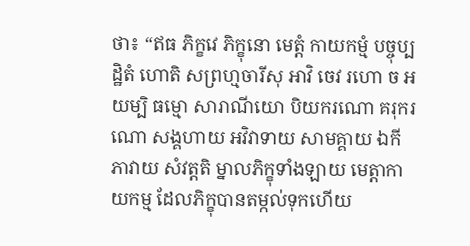ថា៖ “ឥធ ភិក្ខវេ ភិក្ខុនោ មេត្តំ កាយកម្មំ បច្ចុប្បដ្ឋិតំ ហោតិ សព្រហ្មចារីសុ អាវិ ចេវ រហោ ច អយម្បិ ធម្មោ សារាណីយោ បិយករណោ គរុករណោ សង្គហាយ អវិវាទាយ សាមគ្គាយ ឯកីភាវាយ សំវត្តតិ ម្នាលភិក្ខុទាំងឡាយ មេត្តាកាយកម្ម ដែលភិក្ខុបានតម្កល់ទុកហើយ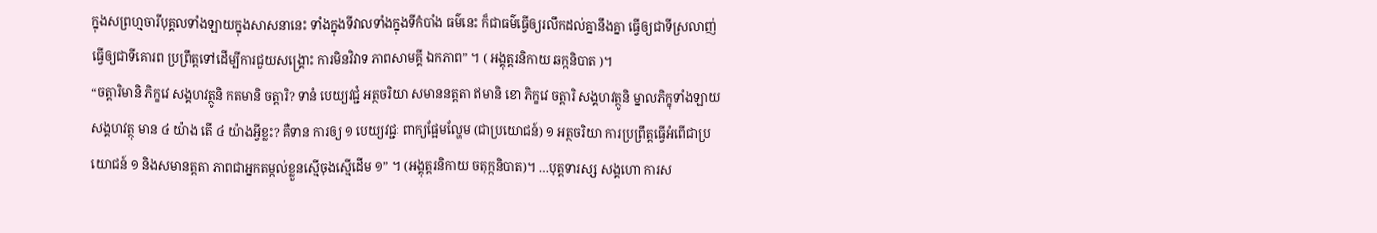ក្នុងសព្រហ្មចារីបុគ្គលទាំងឡាយក្នុងសាសនានេះ ទាំងក្នុងទីវាលទាំងក្នុងទីកំបាំង ធម៌នេះ ក៏ជាធម៌ធ្វើឲ្យរលឹកដល់គ្នានឹងគ្នា ធ្វើឲ្យជាទីស្រលាញ់ ធ្វើឲ្យជាទីគោរព ប្រព្រឹត្តទៅដើម្បីការជួយសង្គ្រោះ ការមិនវិវាទ ភាពសាមគ្គី ឯកភាព” ។ ( អង្គុត្តរនិកាយ ឆក្កនិបាត )។
“ចត្តារិមានិ ភិក្ខវេ សង្គហវត្ថូនិ កតមានិ ចត្តារិ? ទានំ បេយ្យវជ្ជំ អត្ថចរិយា សមាននត្តតា ឥមានិ ខោ ភិក្ខវេ ចត្តារិ សង្គហវត្ថូនិ ម្នាលភិក្ខុទាំងឡាយ សង្គហវត្ថុ មាន ៤ យ៉ាង តើ ៤ យ៉ាងអ្វីខ្លះ? គឺទាន ការឲ្យ ១ បេយ្យវជ្ជៈ ពាក្យផ្អែមល្ហែម (ជាប្រយោជន៍) ១ អត្ថចរិយា ការប្រព្រឹត្តធ្វើអំពើជាប្រយោជន៍ ១ និងសមានត្តតា ភាពជាអ្នកតម្កល់ខ្លួនស្មើចុងស្មើដើម ១” ។ (អង្គុត្តរនិកាយ ចតុក្កនិបាត)។ …បុត្តទារស្ស សង្គហោ ការស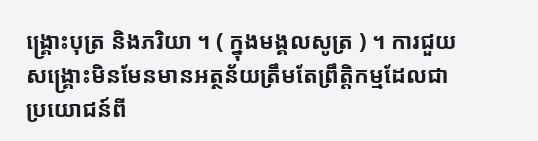ង្គ្រោះបុត្រ និងភរិយា ។ ( ក្នុងមង្គលសូត្រ ) ។ ការជួយសង្រ្គោះមិនមែនមានអត្ថន័យត្រឹមតែព្រឹត្តិកម្មដែលជាប្រយោជន៍ពី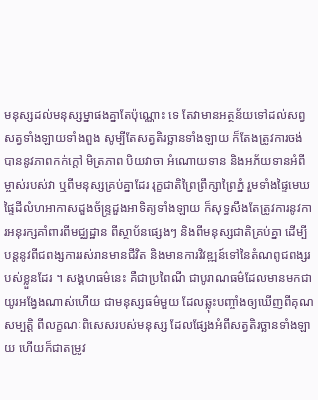មនុស្សដល់មនុស្សម្នាផងគ្នាតែប៉ុណ្ណោះ ទេ តែវាមានអត្ថន័យទៅដល់សព្វសត្វទាំងឡាយទាំងពួង សូម្បីតែសត្វតិរច្ឆានទាំងឡាយ ក៏តែងត្រូវការចង់បាននូវភាពកក់ក្ដៅ មិត្រភាព បិយវាចា អំណោយទាន និងអភ័យទានអំពីម្ចាស់របស់វា ឬពីមនុស្សគ្រប់គ្នាដែរ រុក្ខជាតិព្រៃព្រឹក្សាព្រៃភ្នំ រួមទាំងផ្ទៃមេឃផ្ទៃដីលំហអាកាសដួងច័ន្ទ្រដួងអាទិត្យទាំងឡាយ ក៏សុទ្ធសឹងតែត្រូវការនូវការអនុរក្សគាំពារពីមជ្ឈដ្ឋាន ពីស្ថាប័នផ្សេងៗ និងពីមនុស្សជាតិគ្រប់គ្នា ដើម្បីបន្តនូវពីជពង្សការរស់រានមានជីវិត និងមានការវិវឌ្ឍន៍ទៅនៃតំណពូជពង្សរបស់ខ្លួនដែរ ។ សង្គហធម៌នេះ គឺជាប្រពៃណី ជាបូរាណធម៌ដែលមានមកជាយូរអង្វែងណាស់ហើយ ជាមនុស្សធម៌មួយ ដែលឆ្លុះបញ្ចាំងឲ្យឃើញពីគុណសម្បត្តិ ពីលក្ខណៈពិសេសរបស់មនុស្ស ដែលផ្សែងអំពីសត្វតិរច្ឆានទាំងឡាយ ហើយក៏ជាតម្រូវ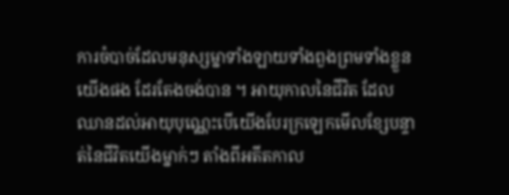ការចំបាច់ដែលមនុស្សម្នាទាំងឡាយទាំងពួងព្រមទាំងខ្លួនយើងផង ដែរតែងចង់បាន ។ អាយុកាលនៃជីវិត ដែលឈានដល់អាយុបុណ្ណេះបើយើងបែរក្រឡេកមើលខ្សែបន្ទាត់នៃជីវិតយើងម្នាក់ៗ តាំងពីអតីតកាល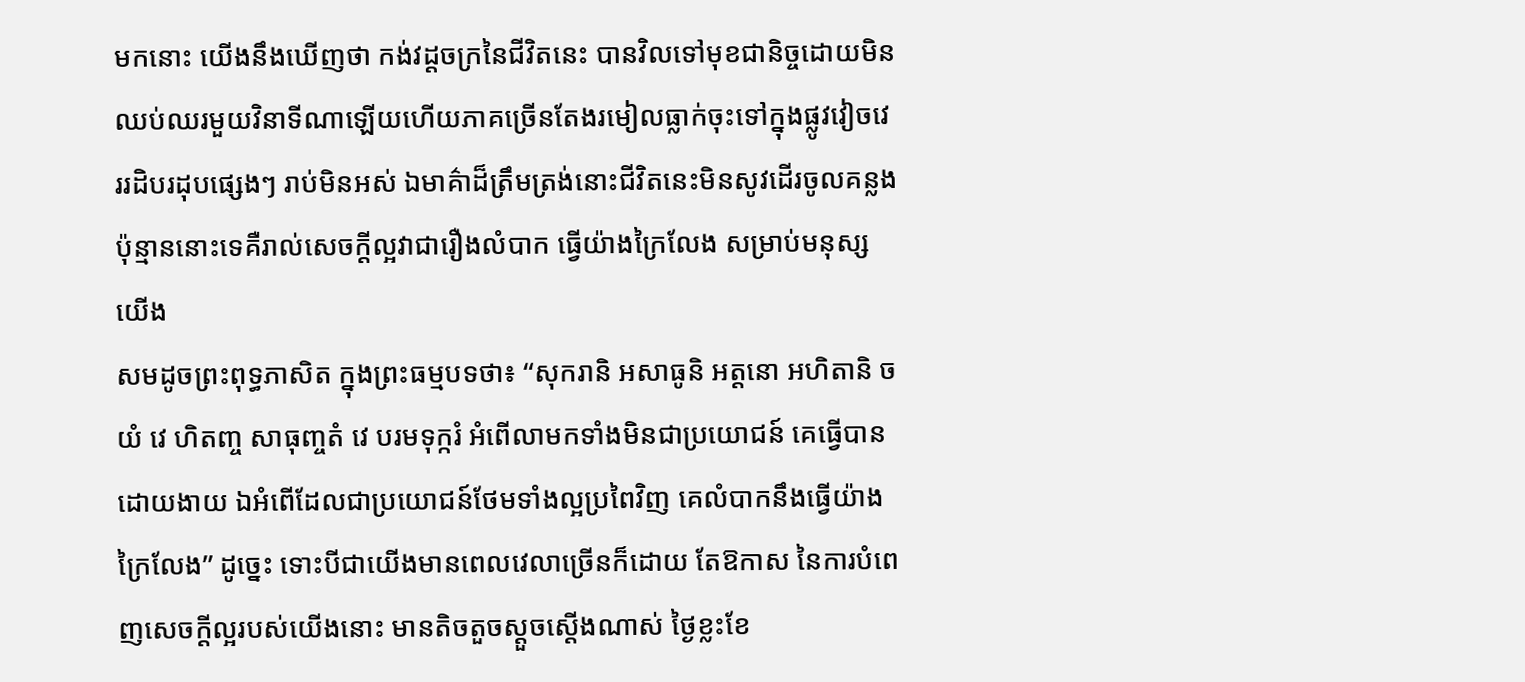មកនោះ យើងនឹងឃើញថា កង់វដ្ដចក្រនៃជីវិតនេះ បានវិលទៅមុខជានិច្ចដោយមិនឈប់ឈរមួយវិនាទីណាឡើយហើយភាគច្រើនតែងរមៀលធ្លាក់ចុះទៅក្នុងផ្លូវវៀចវេររដិបរដុបផ្សេងៗ រាប់មិនអស់ ឯមាគ៌ាដ៏ត្រឹមត្រង់នោះជីវិតនេះមិនសូវដើរចូលគន្លងប៉ុន្មាននោះទេគឺរាល់សេចក្ដីល្អវាជារឿងលំបាក ធ្វើយ៉ាងក្រៃលែង សម្រាប់មនុស្សយើង
សមដូចព្រះពុទ្ធភាសិត ក្នុងព្រះធម្មបទថា៖ “សុករានិ អសាធូនិ អត្តនោ អហិតានិ ច យំ វេ ហិតញ្ច សាធុញ្ចតំ វេ បរមទុក្ករំ អំពើលាមកទាំងមិនជាប្រយោជន៍ គេធ្វើបានដោយងាយ ឯអំពើដែលជាប្រយោជន៍ថែមទាំងល្អប្រពៃវិញ គេលំបាកនឹងធ្វើយ៉ាងក្រៃលែង” ដូច្នេះ ទោះបីជាយើងមានពេលវេលាច្រើនក៏ដោយ តែឱកាស នៃការបំពេញសេចក្ដីល្អរបស់យើងនោះ មានតិចតួចស្ដួចស្ដើងណាស់ ថ្ងៃខ្លះខែ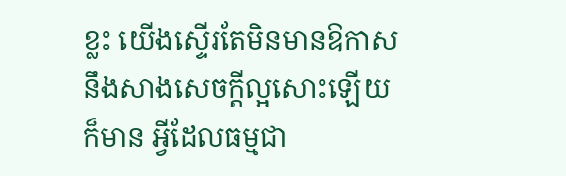ខ្លះ យើងស្ទើរតែមិនមានឱកាស នឹងសាងសេចក្ដីល្អសោះឡើយក៏មាន អ្វីដែលធម្មជា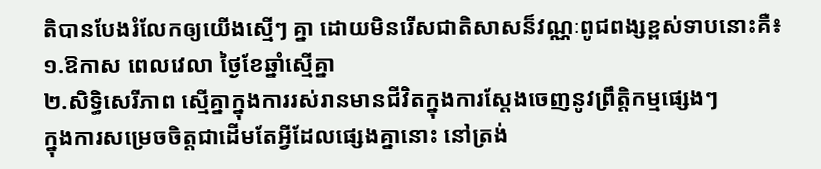តិបានបែងរំលែកឲ្យយើងស្មើៗ គ្នា ដោយមិនរើសជាតិសាសន៏វណ្ណៈពូជពង្សខ្ពស់ទាបនោះគឺ៖
១.ឱកាស ពេលវេលា ថ្ងៃខែឆ្នាំស្មើគ្នា
២.សិទ្ធិសេរីភាព ស្មើគ្នាក្នុងការរស់រានមានជីវិតក្នុងការស្ដែងចេញនូវព្រឹត្តិកម្មផ្សេងៗ
ក្នុងការសម្រេចចិត្តជាដើមតែអ្វីដែលផ្សេងគ្នានោះ នៅត្រង់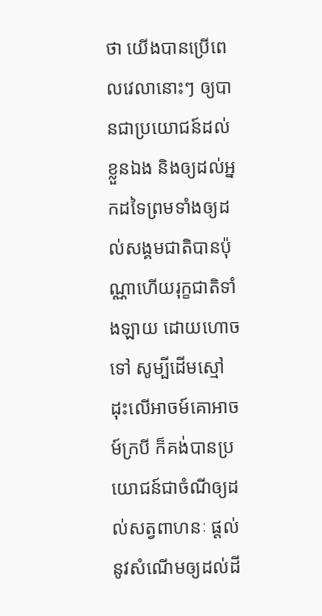ថា យើងបានប្រើពេលវេលានោះៗ ឲ្យបានជាប្រយោជន៍ដល់ខ្លួនឯង និងឲ្យដល់អ្នកដទៃព្រមទាំងឲ្យដល់សង្គមជាតិបានប៉ុណ្ណាហើយរុក្ខជាតិទាំងឡាយ ដោយហោចទៅ សូម្បីដើមស្មៅដុះលើអាចម៍គោអាចម៍ក្របី ក៏គង់បានប្រយោជន៍ជាចំណីឲ្យដល់សត្វពាហនៈ ផ្ដល់នូវសំណើមឲ្យដល់ដី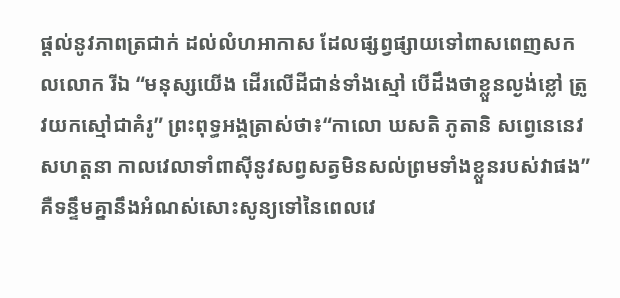ផ្ដល់នូវភាពត្រជាក់ ដល់លំហអាកាស ដែលផ្សព្វផ្សាយទៅពាសពេញសកលលោក រីឯ “មនុស្សយើង ដើរលើដីជាន់ទាំងស្មៅ បើដឹងថាខ្លួនល្ងង់ខ្លៅ ត្រូវយកស្មៅជាគំរូ” ព្រះពុទ្ធអង្គត្រាស់ថា៖“កាលោ ឃសតិ ភូតានិ សព្វេនេនេវ សហត្តនា កាលវេលាទាំពាស៊ីនូវសព្វសត្វមិនសល់ព្រមទាំងខ្លួនរបស់វាផង” គឺទន្ទឹមគ្នានឹងអំណស់សោះសូន្យទៅនៃពេលវេ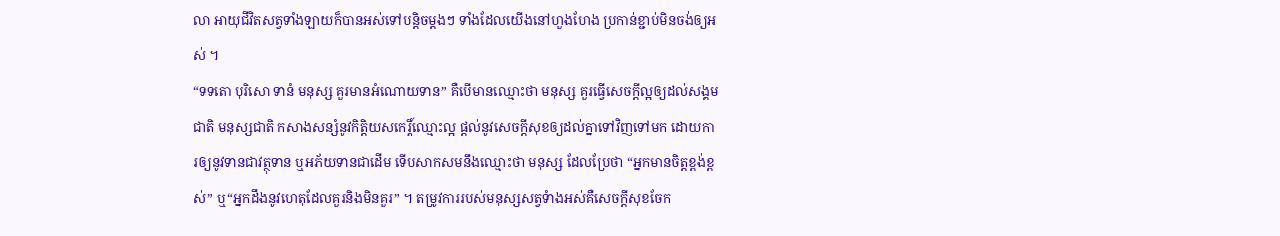លា អាយុជីវិតសត្វទាំងឡាយក៏បានអស់ទៅបន្តិចម្ដងៗ ទាំងដែលយើងនៅហួងហែង ប្រកាន់ខ្ជាប់មិនចង់ឲ្យអស់ ។
“ទទតោ បុរិសោ ទានំ មនុស្ស គួរមានអំណោយទាន” គឺបើមានឈ្មោះថា មនុស្ស គួរធ្វើសេចក្ដីល្អឲ្យដល់សង្គមជាតិ មនុស្សជាតិ កសាងសន្សំនូវកិត្តិយសកេរ្តិ៍ឈ្មោះល្អ ផ្ដល់នូវសេចក្ដីសុខឲ្យដល់គ្នាទៅវិញទៅមក ដោយការឲ្យនូវទានជាវត្ថុទាន ឬអភ័យទានជាដើម ទើបសាកសមនឹងឈ្មោះថា មនុស្ស ដែលប្រែថា “អ្នកមានចិត្តខ្ពង់ខ្ពស់” ឬ“អ្នកដឹងនូវហេតុដែលគួរនិងមិនគួរ” ។ តម្រូវការរបស់មនុស្សសត្វទំាងអស់គឺសេចក្ដីសុខចែក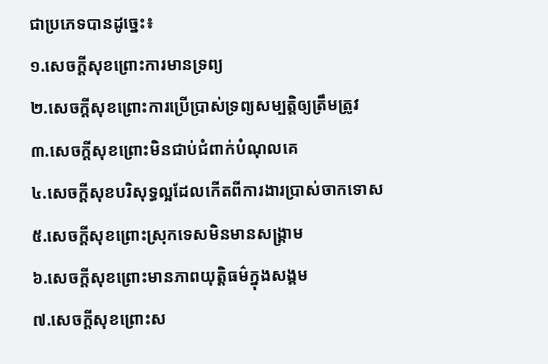ជាប្រភេទបានដូច្នេះ៖
១.សេចក្ដីសុខព្រោះការមានទ្រព្យ
២.សេចក្ដីសុខព្រោះការប្រើប្រាស់ទ្រព្យសម្បត្តិឲ្យត្រឹមត្រូវ
៣.សេចក្ដីសុខព្រោះមិនជាប់ជំពាក់បំណុលគេ
៤.សេចក្ដីសុខបរិសុទ្ធល្អដែលកើតពីការងារប្រាស់ចាកទោស
៥.សេចក្ដីសុខព្រោះស្រុកទេសមិនមានសង្គ្រាម
៦.សេចក្ដីសុខព្រោះមានភាពយុត្តិធម៌ក្នុងសង្គម
៧.សេចក្ដីសុខព្រោះស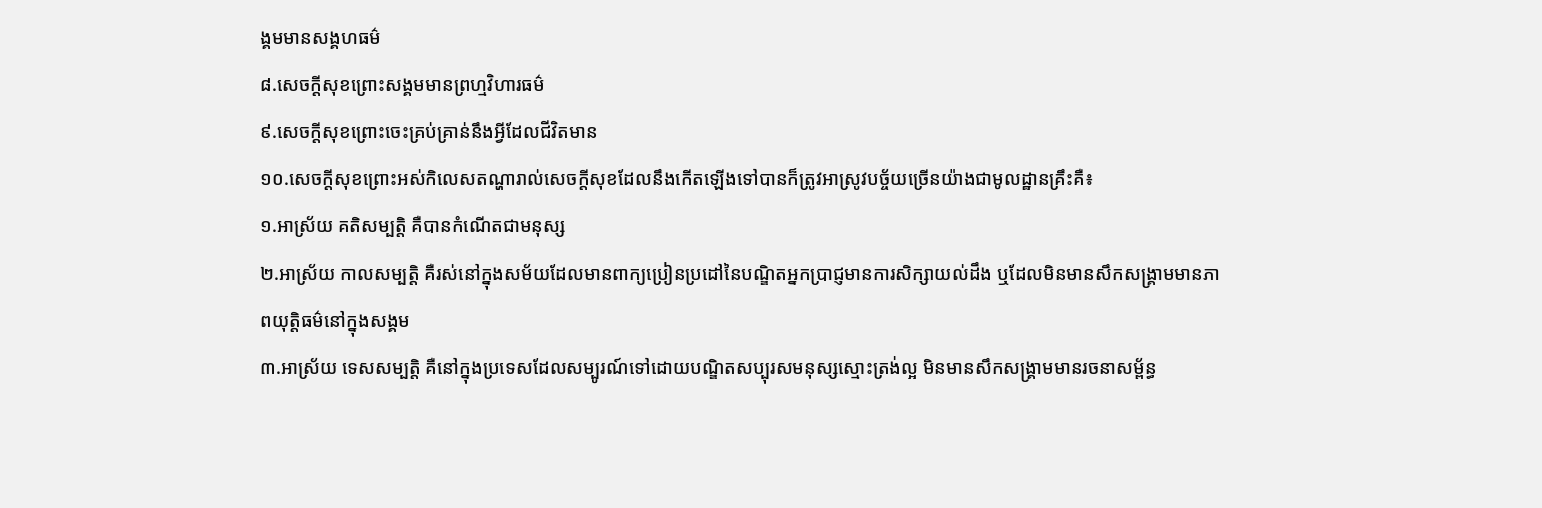ង្គមមានសង្គហធម៌
៨.សេចក្ដីសុខព្រោះសង្គមមានព្រហ្មវិហារធម៌
៩.សេចក្ដីសុខព្រោះចេះគ្រប់គ្រាន់នឹងអ្វីដែលជីវិតមាន
១០.សេចក្ដីសុខព្រោះអស់កិលេសតណ្ហារាល់សេចក្ដីសុខដែលនឹងកើតឡើងទៅបានក៏ត្រូវអាស្រូវបច្ច័យច្រើនយ៉ាងជាមូលដ្ឋានគ្រឹះគឺ៖
១.អាស្រ័យ គតិសម្បត្តិ គឺបានកំណើតជាមនុស្ស
២.អាស្រ័យ កាលសម្បត្តិ គឺរស់នៅក្នុងសម័យដែលមានពាក្យប្រៀនប្រដៅនៃបណ្ឌិតអ្នកប្រាជ្ញមានការសិក្សាយល់ដឹង ឬដែលមិនមានសឹកសង្គ្រាមមានភាពយុត្តិធម៌នៅក្នុងសង្គម
៣.អាស្រ័យ ទេសសម្បត្តិ គឺនៅក្នុងប្រទេសដែលសម្បូរណ៍ទៅដោយបណ្ឌិតសប្បុរសមនុស្សស្មោះត្រង់ល្អ មិនមានសឹកសង្គ្រាមមានរចនាសម្ព័ន្ធ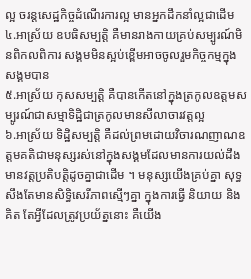ល្អ ចរន្តសេដ្ឋកិច្ចដំណើរការល្អ មានអ្នកដឹកនាំល្អជាដើម
៤.អាស្រ័យ ឧបធិសម្បត្តិ គឺមានរាងកាយគ្រប់សម្បូរណ៍មិនពិកលពិការ សង្គមមិនស្អប់ខ្ពើមអាចចូលរួមកិច្ចកម្មក្នុងសង្គមបាន
៥.អាស្រ័យ កុសសម្បត្តិ គឺបានកើតនៅក្នុងត្រកូលឧត្តមសម្បូរណ៍ជាសម្មាទិដ្ឋិជាត្រកូលមានសីលាចារវត្តល្អ
៦.អាស្រ័យ ទិដ្ឋិសម្បត្តិ គឺដល់ព្រមដោយវិចារណញាណឧត្តមគតិជាមនុស្សរស់នៅក្នុងសង្គមដែលមានការយល់ដឹង មានវត្តប្រតិបត្តិដូចគ្នាជាដើម ។ មនុស្សយើងគ្រប់គ្នា សុទ្ធសឹងតែមានសិទ្ធិសេរីភាពស្មើៗគ្នា ក្នុងការធ្វើ និយាយ និងគិត តែអ្វីដែលត្រូវប្រយ័ត្ននោះ គឺយើង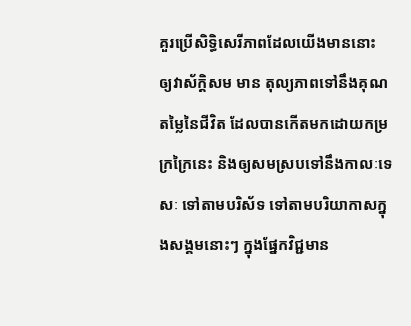គួរប្រើសិទ្ធិសេរីភាពដែលយើងមាននោះ ឲ្យវាស័ក្តិសម មាន តុល្យភាពទៅនឹងគុណតម្លៃនៃជីវិត ដែលបានកើតមកដោយកម្រក្រក្រៃនេះ និងឲ្យសមស្របទៅនឹងកាលៈទេសៈ ទៅតាមបរិស័ទ ទៅតាមបរិយាកាសក្នុងសង្គមនោះៗ ក្នុងផ្នែកវិជ្ជមាន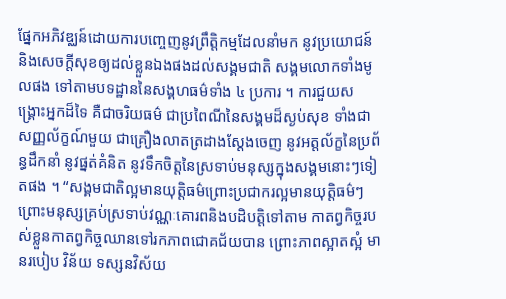ផ្នែកអភិវឌ្ឈន៍ដោយការបញ្ចេញនូវព្រឹត្តិកម្មដែលនាំមក នូវប្រយោជន៍ និងសេចក្ដីសុខឲ្យដល់ខ្លួនឯងផងដល់សង្គមជាតិ សង្គមលោកទាំងមូលផង ទៅតាមបទដ្ឋាននៃសង្គហធម៌ទាំង ៤ ប្រការ ។ ការជួយសង្គ្រោះអ្នកដ៏ទៃ គឺជាចរិយធម៌ ជាប្រពៃណីនៃសង្គមដ៏ស្ងប់សុខ ទាំងជាសញ្ញល័ក្ខណ៍មួយ ជាគ្រឿងលាតត្រដាងស្ដែងចេញ នូវអត្តល័ក្ខនៃប្រព័ន្ធដឹកនាំ នូវផ្នត់គំនិត នូវទឹកចិត្តនៃស្រទាប់មនុស្សក្នុងសង្គមនោះៗទៀតផង ។ “សង្គមជាតិល្អមានយុត្តិធម៌ព្រោះប្រជាករល្អមានយុត្តិធម៌ៗព្រោះមនុស្សគ្រប់ស្រទាប់វណ្ណៈគោរពនិងបដិបត្តិទៅតាម កាតព្វកិច្ចរបស់ខ្លួនកាតព្វកិច្ចឈានទៅរកភាពជោគជ័យបាន ព្រោះភាពស្អាតស្អំ មានរបៀប វិន័យ ទស្សនវិស័យ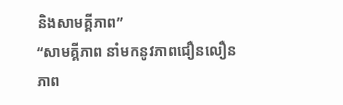និងសាមគ្គីភាព”
“សាមគ្គីភាព នាំមកនូវភាពជឿនលឿន ភាព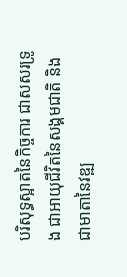បរិសុទ្ធស្អាតនៃកិច្ចការ ជាសសរទ្រូង ជាអាយុជីវិតនៃសង្គមជាតិ និងជាមាតានៃវឌ្ឍ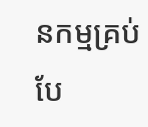នកម្មគ្រប់បែ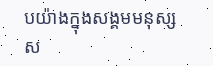បយ៉ាងក្នុងសង្គមមនុស្សស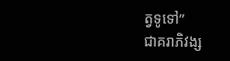ត្វទូទៅ”
ជាគរាភិវង្ស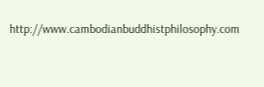http://www.cambodianbuddhistphilosophy.com